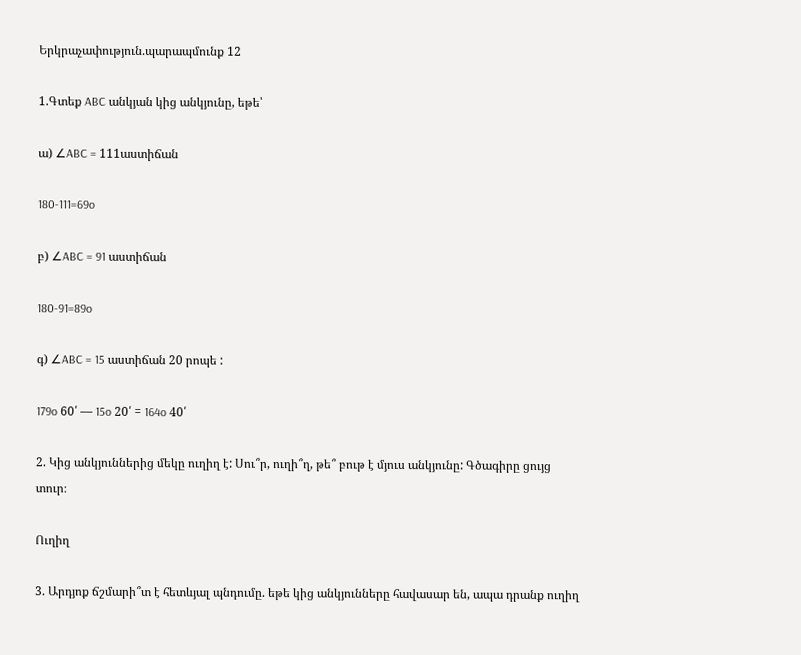Երկրաչափություն.պարապմունք 12

1.Գտեք ABC անկյան կից անկյունը, եթե՝

ա) ∠ABC = 111աստիճան

180-111=69o

բ) ∠ABC = 91 աստիճան

180-91=89o

գ) ∠ABC = 15 աստիճան 20 րոպե :

179o 60՛ — 15o 20՛ = 164o 40՛

2. Կից անկյուններից մեկը ուղիղ է: Սու՞ր, ուղի՞ղ, թե՞ բութ է մյուս անկյունը: Գծագիրը ցույց տուր։

Ուղիղ

3. Արդյոք ճշմարի՞տ է հետևյալ պնդումը. եթե կից անկյունները հավասար են, ապա դրանք ուղիղ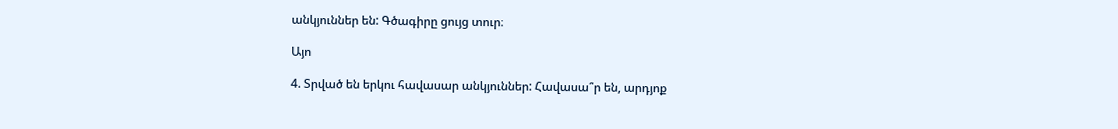անկյուններ են: Գծագիրը ցույց տուր։

Այո

4. Տրված են երկու հավասար անկյուններ: Հավասա՞ր են, արդյոք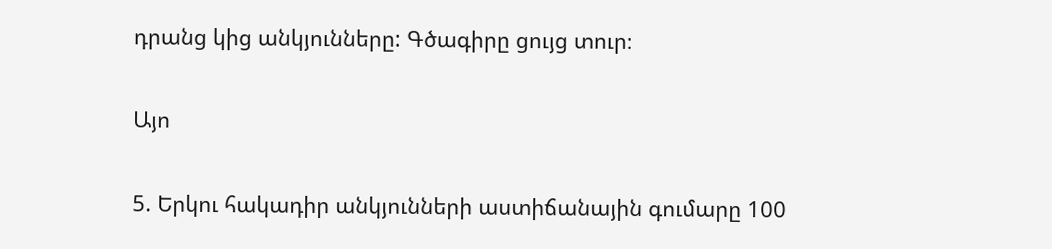դրանց կից անկյունները: Գծագիրը ցույց տուր։

Այո

5. Երկու հակադիր անկյունների աստիճանային գումարը 100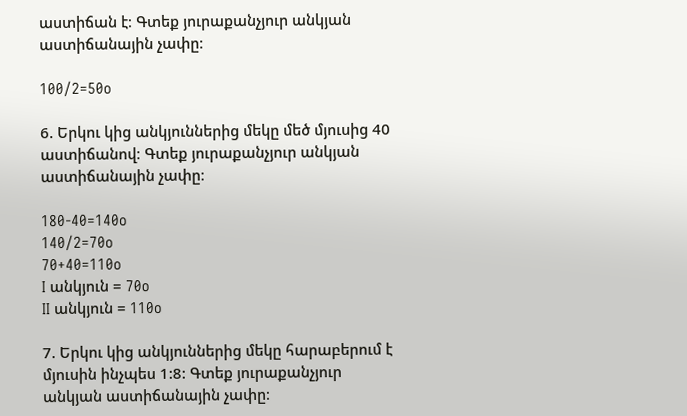աստիճան է։ Գտեք յուրաքանչյուր անկյան աստիճանային չափը։

100/2=50o

6. Երկու կից անկյուններից մեկը մեծ մյուսից 40 աստիճանով։ Գտեք յուրաքանչյուր անկյան աստիճանային չափը։

180-40=140o
140/2=70o
70+40=110o
I անկյուն = 70o
II անկյուն = 110o

7. Երկու կից անկյուններից մեկը հարաբերում է մյուսին ինչպես 1:8: Գտեք յուրաքանչյուր անկյան աստիճանային չափը։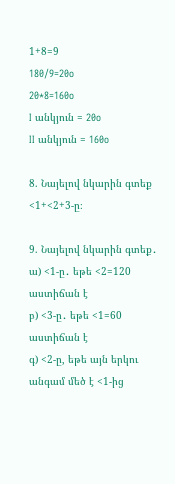1+8=9
180/9=20o
20*8=160o
I անկյուն = 20o
II անկյուն = 160o

8. Նայելով նկարին գտեք <1+<2+3-ը։

9. Նայելով նկարին գտեք․
ա) <1-ը․ եթե <2=120 աստիճան է
բ) <3-ը․ եթե <1=60 աստիճան է
գ) <2-ը, եթե այն երկու անգամ մեծ է <1-ից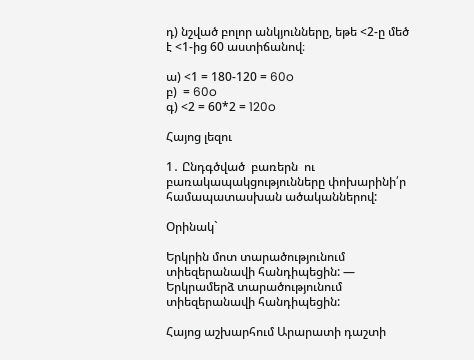դ) նշված բոլոր անկյունները, եթե <2-ը մեծ է <1-ից 60 աստիճանով։

ա) <1 = 180-120 = 60o
բ)  = 60o
գ) <2 = 60*2 = 120o

Հայոց լեզու

1․ Ընդգծված  բառերն  ու բառակապակցությունները փոխարինի՛ր համապատասխան ածականներով:

Օրինակ`

Երկրին մոտ տարածությունում  տիեզերանավի հանդիպեցին: — Երկրամերձ տարածությունում տիեզերանավի հանդիպեցին:

Հայոց աշխարհում Արարատի դաշտի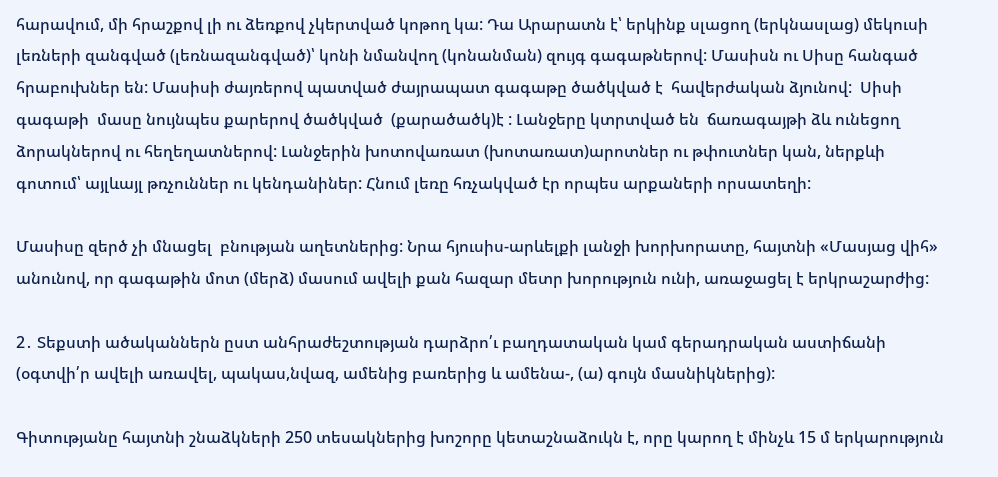հարավում, մի հրաշքով լի ու ձեռքով չկերտված կոթող կա: Դա Արարատն է՝ երկինք սլացող (երկնասլաց) մեկուսի լեռների զանգված (լեռնազանգված)՝ կոնի նմանվող (կոնանման) զույգ գագաթներով: Մասիսն ու Սիսը հանգած հրաբուխներ են: Մասիսի ժայռերով պատված ժայրապատ գագաթը ծածկված է  հավերժական ձյունով:  Սիսի գագաթի  մասը նույնպես քարերով ծածկված  (քարածածկ)է : Լանջերը կտրտված են  ճառագայթի ձև ունեցող ձորակներով ու հեղեղատներով: Լանջերին խոտովառատ (խոտառատ)արոտներ ու թփուտներ կան, ներքևի գոտում՝ այլևայլ թռչուններ ու կենդանիներ: Հնում լեռը հռչակված էր որպես արքաների որսատեղի:

Մասիսը զերծ չի մնացել  բնության աղետներից: Նրա հյուսիս-արևելքի լանջի խորխորատը, հայտնի «Մասյաց վիհ» անունով, որ գագաթին մոտ (մերձ) մասում ավելի քան հազար մետր խորություն ունի, առաջացել է երկրաշարժից:

2․ Տեքստի ածականներն ըստ անհրաժեշտության դարձրո՛ւ բաղդատական կամ գերադրական աստիճանի (օգտվի՛ր ավելի առավել, պակաս,նվազ, ամենից բառերից և ամենա-, (ա) գույն մասնիկներից):

Գիտությանը հայտնի շնաձկների 250 տեսակներից խոշորը կետաշնաձուկն է, որը կարող է մինչև 15 մ երկարություն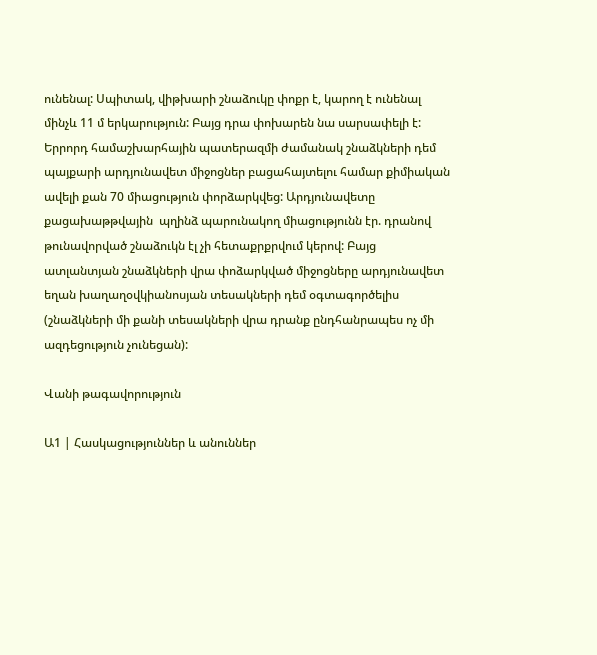ունենալ: Սպիտակ, վիթխարի շնաձուկը փոքր է, կարող է ունենալ մինչև 11 մ երկարություն: Բայց դրա փոխարեն նա սարսափելի է: Երրորդ համաշխարհային պատերազմի ժամանակ շնաձկների դեմ պայքարի արդյունավետ միջոցներ բացահայտելու համար քիմիական ավելի քան 70 միացություն փորձարկվեց: Արդյունավետը քացախաթթվային  պղինձ պարունակող միացությունն էր. դրանով թունավորված շնաձուկն էլ չի հետաքրքրվում կերով: Բայց ատլանտյան շնաձկների վրա փոձարկված միջոցները արդյունավետ եղան խաղաղօվկիանոսյան տեսակների դեմ օգտագործելիս (շնաձկների մի քանի տեսակների վրա դրանք ընդհանրապես ոչ մի ազդեցություն չունեցան):

Վանի թագավորություն

Ա1 | Հասկացություններ և անուններ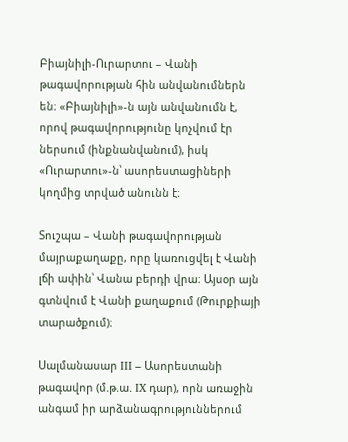Բիայնիլի-Ուրարտու – Վանի թագավորության հին անվանումներն են։ «Բիայնիլի»-ն այն անվանումն է, որով թագավորությունը կոչվում էր ներսում (ինքնանվանում), իսկ «Ուրարտու»-ն՝ ասորեստացիների կողմից տրված անունն է։

Տուշպա – Վանի թագավորության մայրաքաղաքը, որը կառուցվել է Վանի լճի ափին՝ Վանա բերդի վրա։ Այսօր այն գտնվում է Վանի քաղաքում (Թուրքիայի տարածքում)։

Սալմանասար III – Ասորեստանի թագավոր (մ.թ.ա. IX դար), որն առաջին անգամ իր արձանագրություններում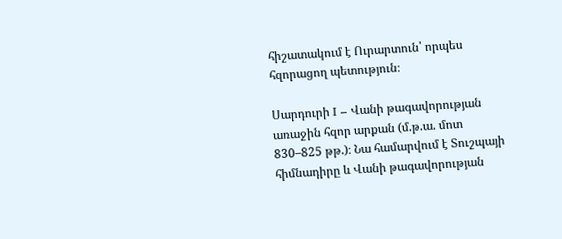հիշատակում է Ուրարտուն՝ որպես հզորացող պետություն։

Սարդուրի I – Վանի թագավորության առաջին հզոր արքան (մ.թ.ա. մոտ 830–825 թթ.)։ Նա համարվում է Տուշպայի հիմնադիրը և Վանի թագավորության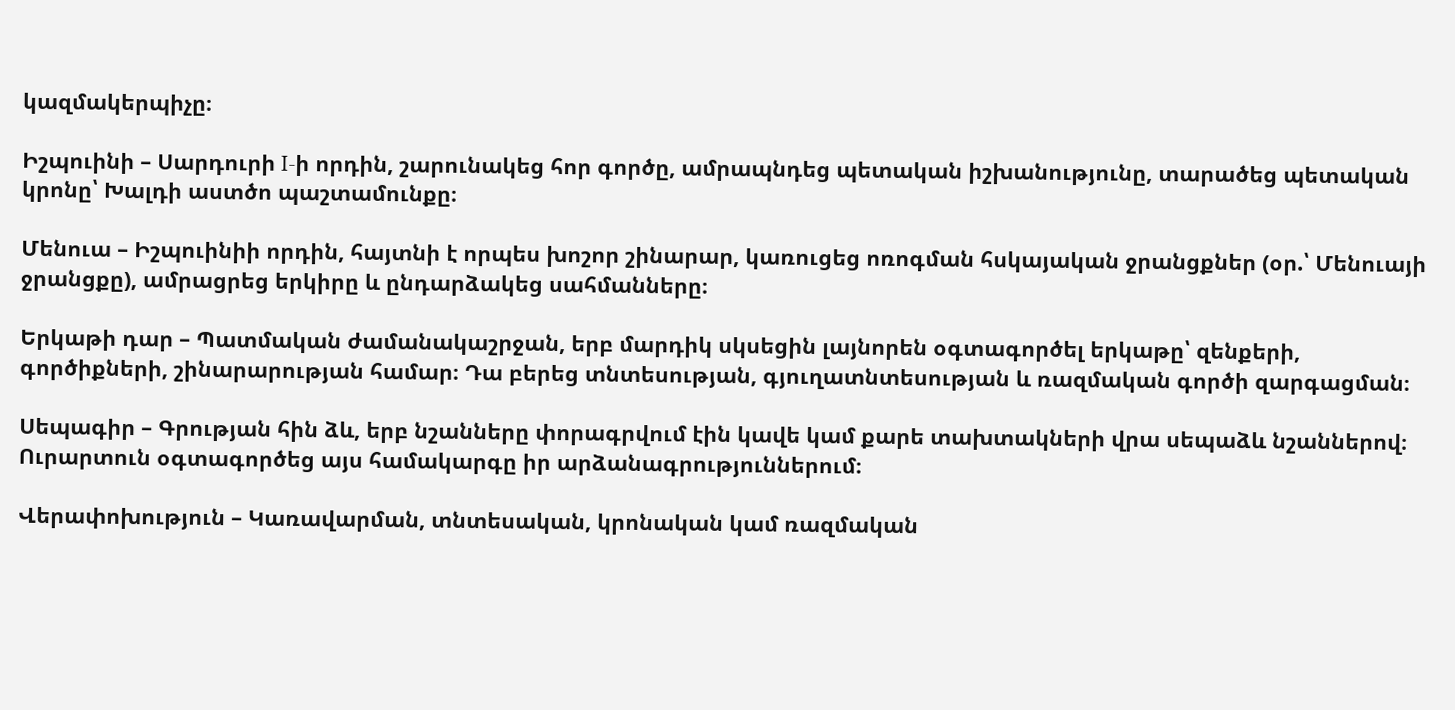կազմակերպիչը։

Իշպուինի – Սարդուրի I-ի որդին, շարունակեց հոր գործը, ամրապնդեց պետական իշխանությունը, տարածեց պետական կրոնը՝ Խալդի աստծո պաշտամունքը։

Մենուա – Իշպուինիի որդին, հայտնի է որպես խոշոր շինարար, կառուցեց ոռոգման հսկայական ջրանցքներ (օր.՝ Մենուայի ջրանցքը), ամրացրեց երկիրը և ընդարձակեց սահմանները։

Երկաթի դար – Պատմական ժամանակաշրջան, երբ մարդիկ սկսեցին լայնորեն օգտագործել երկաթը՝ զենքերի, գործիքների, շինարարության համար։ Դա բերեց տնտեսության, գյուղատնտեսության և ռազմական գործի զարգացման։

Սեպագիր – Գրության հին ձև, երբ նշանները փորագրվում էին կավե կամ քարե տախտակների վրա սեպաձև նշաններով։ Ուրարտուն օգտագործեց այս համակարգը իր արձանագրություններում։

Վերափոխություն – Կառավարման, տնտեսական, կրոնական կամ ռազմական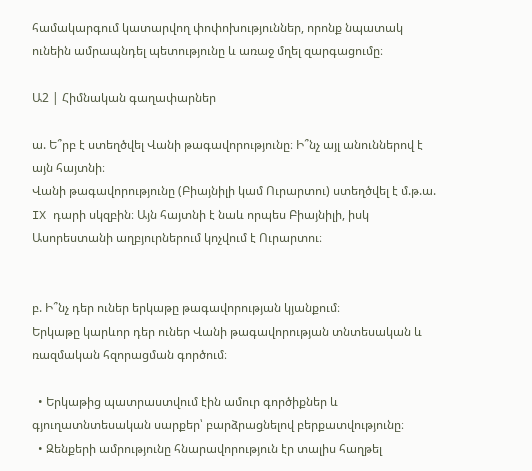համակարգում կատարվող փոփոխություններ, որոնք նպատակ ունեին ամրապնդել պետությունը և առաջ մղել զարգացումը։

Ա2 | Հիմնական գաղափարներ

ա. Ե՞րբ է ստեղծվել Վանի թագավորությունը։ Ի՞նչ այլ անուններով է այն հայտնի։
Վանի թագավորությունը (Բիայնիլի կամ Ուրարտու) ստեղծվել է մ.թ.ա. IX դարի սկզբին։ Այն հայտնի է նաև որպես Բիայնիլի, իսկ Ասորեստանի աղբյուրներում կոչվում է Ուրարտու։


բ. Ի՞նչ դեր ուներ երկաթը թագավորության կյանքում։
Երկաթը կարևոր դեր ուներ Վանի թագավորության տնտեսական և ռազմական հզորացման գործում։

  • Երկաթից պատրաստվում էին ամուր գործիքներ և գյուղատնտեսական սարքեր՝ բարձրացնելով բերքատվությունը։
  • Զենքերի ամրությունը հնարավորություն էր տալիս հաղթել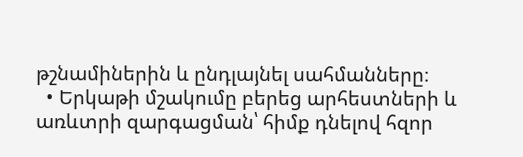թշնամիներին և ընդլայնել սահմանները։
  • Երկաթի մշակումը բերեց արհեստների և առևտրի զարգացման՝ հիմք դնելով հզոր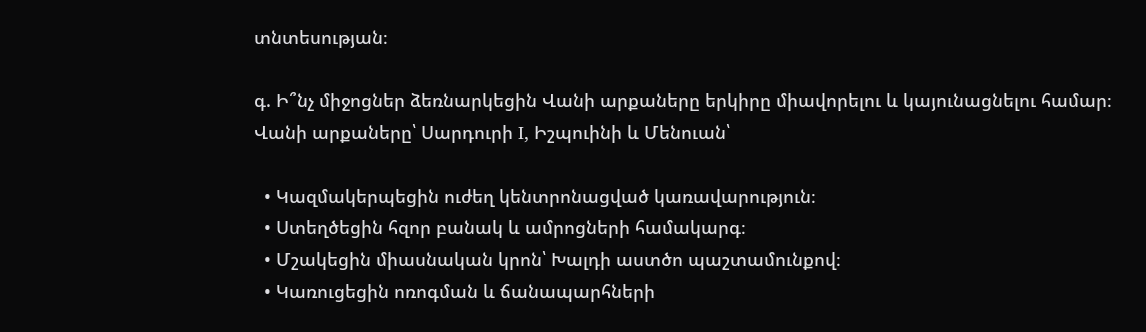տնտեսության։

գ. Ի՞նչ միջոցներ ձեռնարկեցին Վանի արքաները երկիրը միավորելու և կայունացնելու համար։
Վանի արքաները՝ Սարդուրի I, Իշպուինի և Մենուան՝

  • Կազմակերպեցին ուժեղ կենտրոնացված կառավարություն։
  • Ստեղծեցին հզոր բանակ և ամրոցների համակարգ։
  • Մշակեցին միասնական կրոն՝ Խալդի աստծո պաշտամունքով։
  • Կառուցեցին ոռոգման և ճանապարհների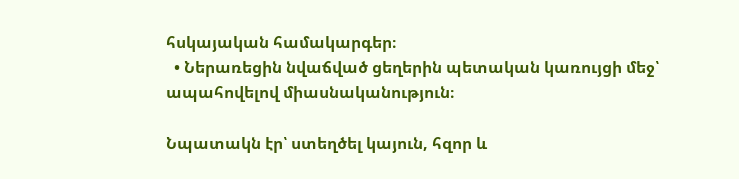հսկայական համակարգեր։
  • Ներառեցին նվաճված ցեղերին պետական կառույցի մեջ՝ ապահովելով միասնականություն։

Նպատակն էր՝ ստեղծել կայուն, հզոր և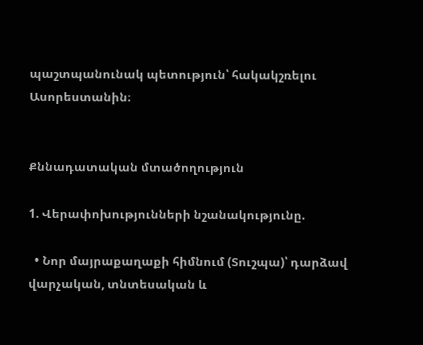պաշտպանունակ պետություն՝ հակակշռելու Ասորեստանին։


Քննադատական մտածողություն

1. Վերափոխությունների նշանակությունը.

  • Նոր մայրաքաղաքի հիմնում (Տուշպա)՝ դարձավ վարչական, տնտեսական և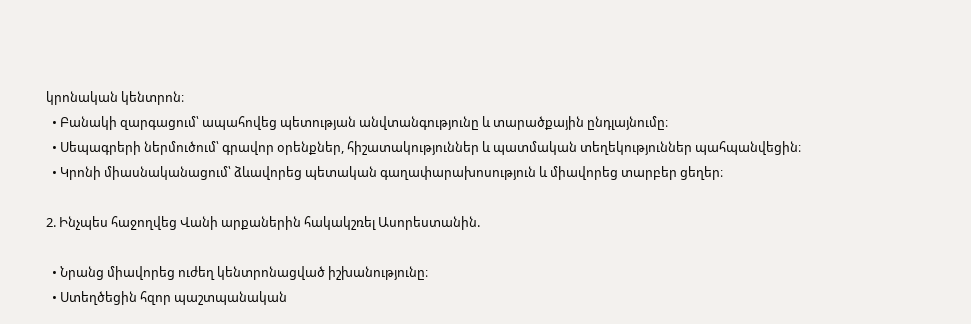կրոնական կենտրոն։
  • Բանակի զարգացում՝ ապահովեց պետության անվտանգությունը և տարածքային ընդլայնումը։
  • Սեպագրերի ներմուծում՝ գրավոր օրենքներ, հիշատակություններ և պատմական տեղեկություններ պահպանվեցին։
  • Կրոնի միասնականացում՝ ձևավորեց պետական գաղափարախոսություն և միավորեց տարբեր ցեղեր։

2. Ինչպես հաջողվեց Վանի արքաներին հակակշռել Ասորեստանին.

  • Նրանց միավորեց ուժեղ կենտրոնացված իշխանությունը։
  • Ստեղծեցին հզոր պաշտպանական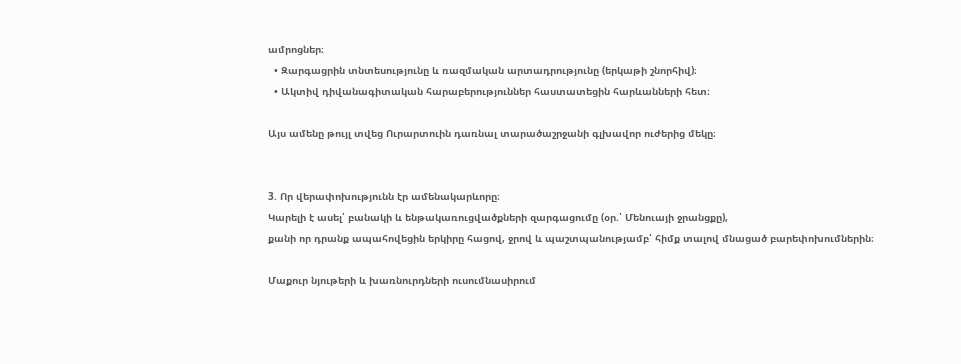ամրոցներ։
  • Զարգացրին տնտեսությունը և ռազմական արտադրությունը (երկաթի շնորհիվ)։
  • Ակտիվ դիվանագիտական հարաբերություններ հաստատեցին հարևանների հետ։

Այս ամենը թույլ տվեց Ուրարտուին դառնալ տարածաշրջանի գլխավոր ուժերից մեկը։


3. Որ վերափոխությունն էր ամենակարևորը։
Կարելի է ասել՝ բանակի և ենթակառուցվածքների զարգացումը (օր.՝ Մենուայի ջրանցքը),
քանի որ դրանք ապահովեցին երկիրը հացով, ջրով և պաշտպանությամբ՝ հիմք տալով մնացած բարեփոխումներին։

Մաքուր նյութերի և խառնուրդների ուսումնասիրում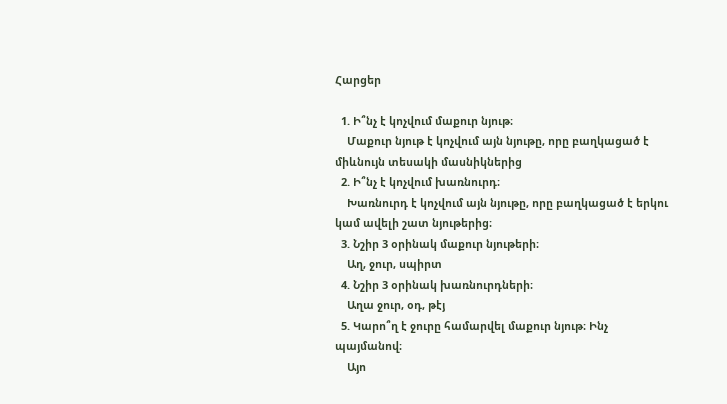Հարցեր

  1. Ի՞նչ է կոչվում մաքուր նյութ։
    Մաքուր նյութ է կոչվում այն նյութը, որը բաղկացած է միևնույն տեսակի մասնիկներից
  2. Ի՞նչ է կոչվում խառնուրդ։
    Խառնուրդ է կոչվում այն նյութը, որը բաղկացած է երկու կամ ավելի շատ նյութերից։
  3. Նշիր 3 օրինակ մաքուր նյութերի։
    Աղ, ջուր, սպիրտ
  4. Նշիր 3 օրինակ խառնուրդների։
    Աղա ջուր, օդ, թէյ
  5. Կարո՞ղ է ջուրը համարվել մաքուր նյութ։ Ինչ պայմանով։
    Այո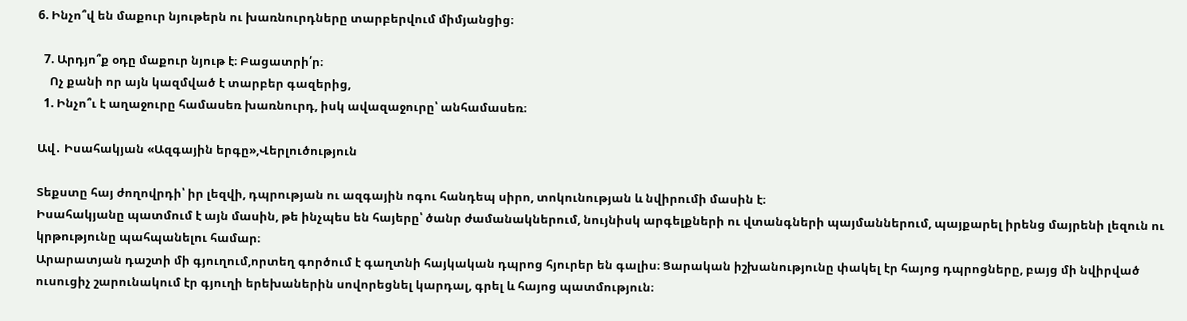6. Ինչո՞վ են մաքուր նյութերն ու խառնուրդները տարբերվում միմյանցից։

  7. Արդյո՞ք օդը մաքուր նյութ է։ Բացատրի՛ր։
    Ոչ քանի որ այն կազմված է տարբեր գազերից,
  1. Ինչո՞ւ է աղաջուրը համասեռ խառնուրդ, իսկ ավազաջուրը՝ անհամասեռ։

Ավ․ Իսահակյան «Ազգային երգը»,Վերլուծություն

Տեքստը հայ ժողովրդի՝ իր լեզվի, դպրության ու ազգային ոգու հանդեպ սիրո, տոկունության և նվիրումի մասին է։
Իսահակյանը պատմում է այն մասին, թե ինչպես են հայերը՝ ծանր ժամանակներում, նույնիսկ արգելքների ու վտանգների պայմաններում, պայքարել իրենց մայրենի լեզուն ու կրթությունը պահպանելու համար։
Արարատյան դաշտի մի գյուղում,որտեղ գործում է գաղտնի հայկական դպրոց հյուրեր են գալիս։ Ցարական իշխանությունը փակել էր հայոց դպրոցները, բայց մի նվիրված ուսուցիչ շարունակում էր գյուղի երեխաներին սովորեցնել կարդալ, գրել և հայոց պատմություն։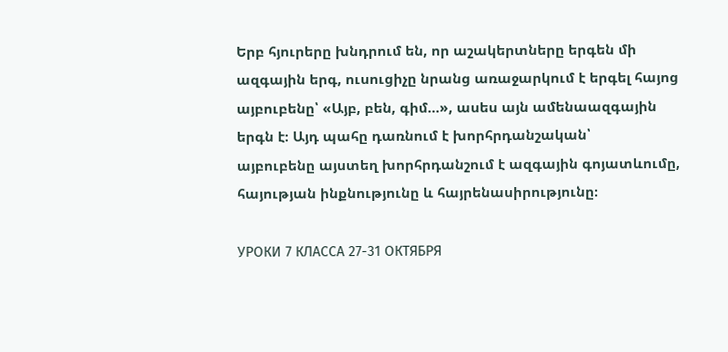Երբ հյուրերը խնդրում են, որ աշակերտները երգեն մի ազգային երգ, ուսուցիչը նրանց առաջարկում է երգել հայոց այբուբենը՝ «Այբ, բեն, գիմ…», ասես այն ամենաազգային երգն է։ Այդ պահը դառնում է խորհրդանշական՝
այբուբենը այստեղ խորհրդանշում է ազգային գոյատևումը, հայության ինքնությունը և հայրենասիրությունը։

УРОКИ 7 КЛАССА 27-31 ОКТЯБРЯ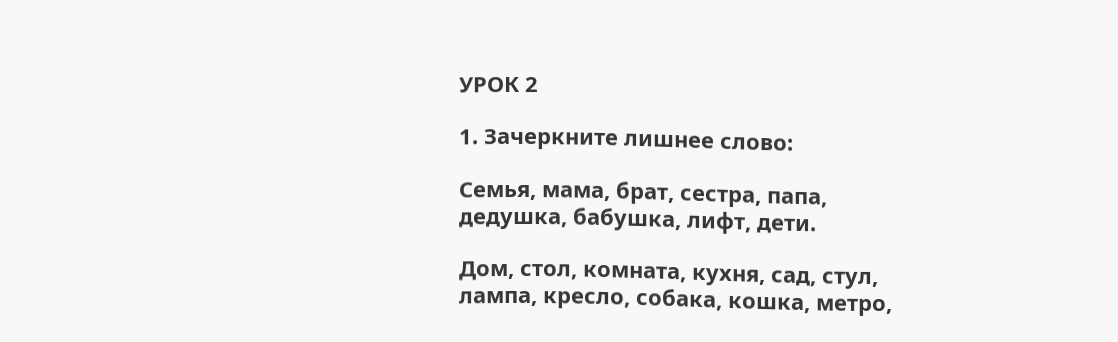УРОК 2

1. Зачеркните лишнее слово:

Семья, мама, брат, сестра, папа, дедушка, бабушка, лифт, дети.

Дом, стол, комната, кухня, сад, стул, лампа, кресло, собака, кошка, метро,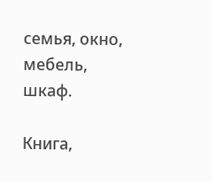семья, окно, мебель, шкаф.

Книга,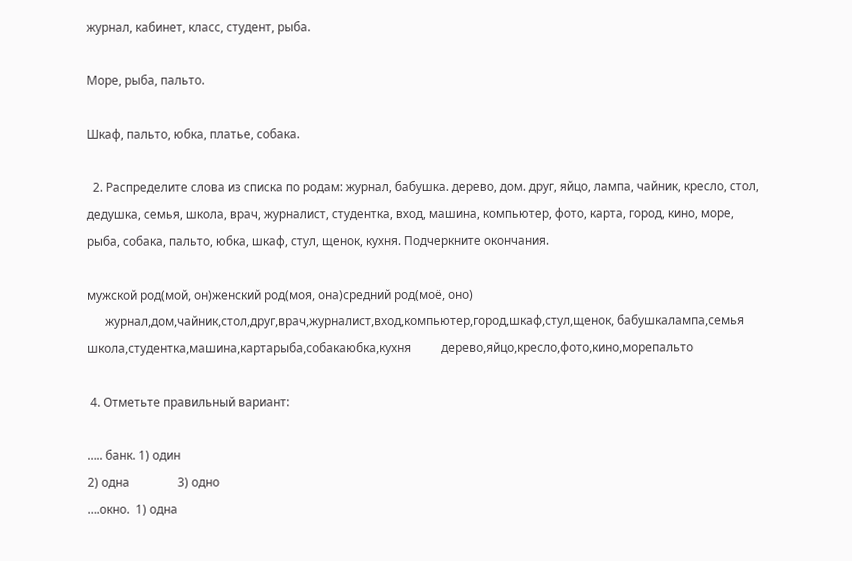журнал, кабинет, класс, студент, рыба.

Море, рыба, пальто.

Шкаф, пальто, юбка, платье, собака.

  2. Распределите слова из списка по родам: журнал, бабушка. дерево, дом. друг, яйцо, лампа, чайник, кресло, стол, дедушка, семья, школа, врач, журналист, студентка, вход, машина, компьютер, фото, карта, город, кино, море, рыба, собака, пальто, юбка, шкаф, стул, щенок, кухня. Подчеркните окончания.

мужской род(мой, он)женский род(моя, она)средний род(моё, оно)
      журнал,дом,чайник,стол,друг,врач,журналист,вход,компьютер,город,шкаф,стул,щенок, бабушкалампа,семья школа,студентка,машина,картарыба,собакаюбка,кухня          дерево,яйцо,кресло,фото,кино,морепальто

 4. Отметьте правильный вариант:

….. банк. 1) один
2) одна                3) одно
….окно.  1) одна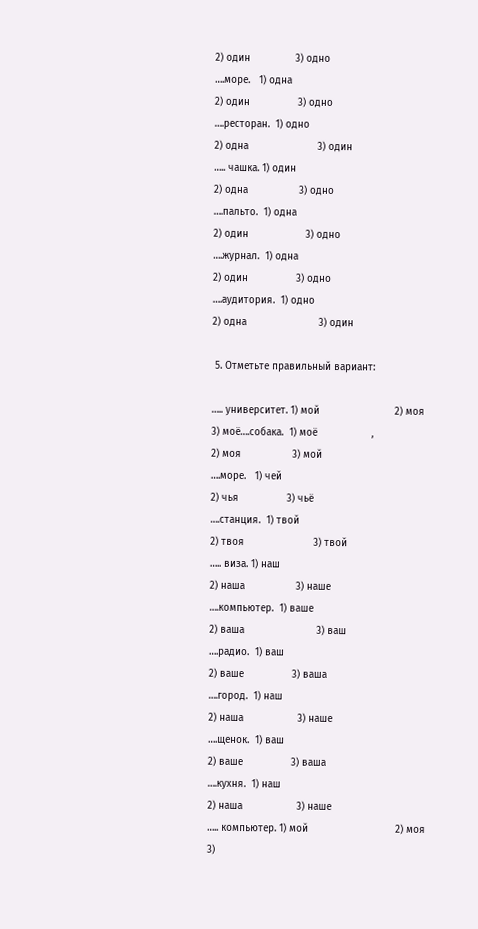2) один               3) одно
….море.   1) одна
2) один                3) одно
….ресторан.  1) одно
2) одна                       3) один
….. чашка. 1) один
2) одна                 3) одно
….пальто.  1) одна
2) один                   3) одно
….журнал.  1) одна
2) один                3) одно
….аудитория.  1) одно
2) одна                        3) один

 5. Отметьте правильный вариант:

….. университет. 1) мой                         2) моя                           3) моё….собака.  1) моё                  ,
2) моя                 3) мой
….море.   1) чей
2) чья                3) чьё
….станция.  1) твой
2) твоя                       3) твой
….. виза. 1) наш
2) наша                 3) наше
….компьютер.  1) ваше
2) ваша                        3) ваш
….радио.  1) ваш
2) ваше                3) ваша
….город.  1) наш
2) наша                  3) наше
….щенок.  1) ваш
2) ваше                3) ваша
….кухня.  1) наш
2) наша                  3) наше
….. компьютер. 1) мой                             2) моя                           3)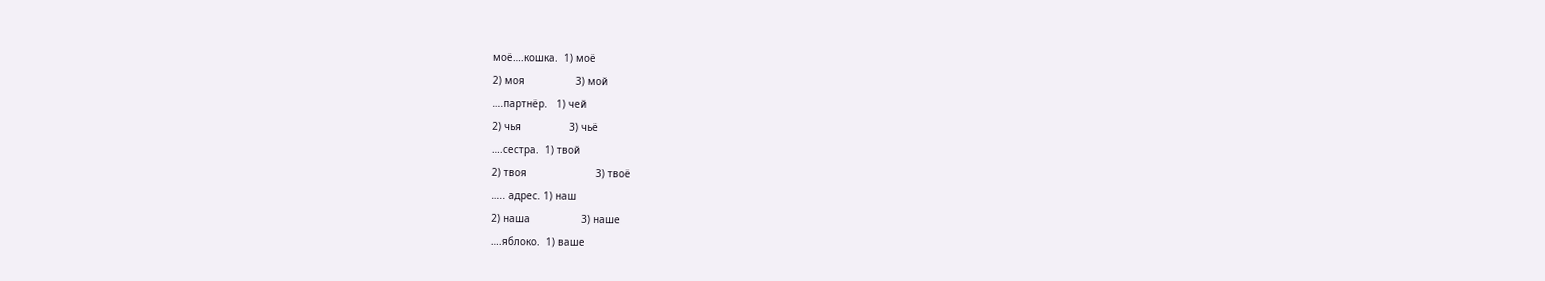моё….кошка.  1) моё
2) моя                 3) мой
….партнёр.   1) чей
2) чья                3) чьё
….сестра.  1) твой
2) твоя                       3) твоё
….. адрес. 1) наш
2) наша                 3) наше
….яблоко.  1) ваше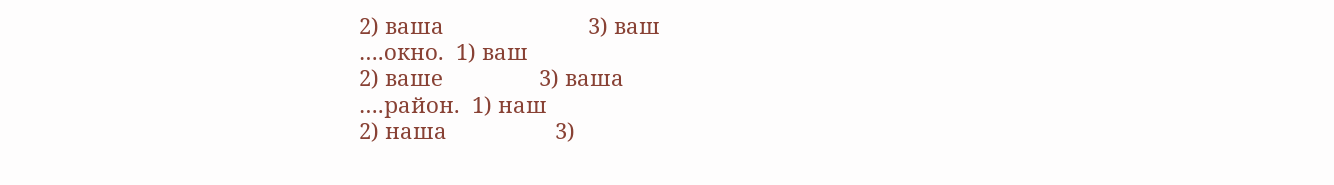2) ваша                        3) ваш
….окно.  1) ваш
2) ваше                3) ваша
….район.  1) наш
2) наша                  3)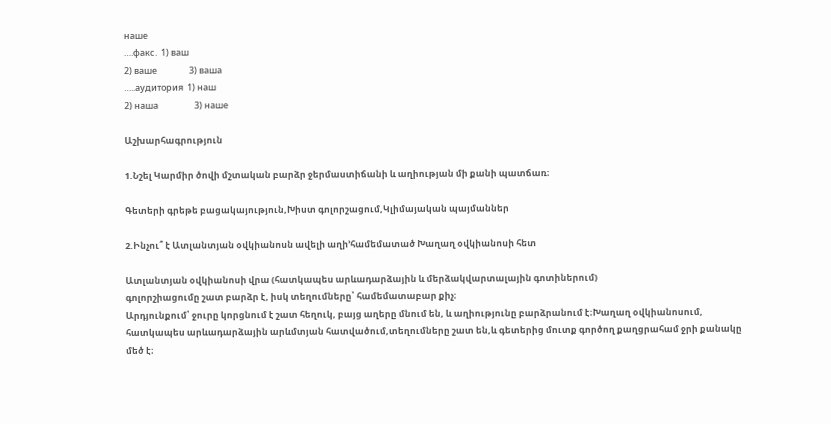наше
….факс.  1) ваш
2) ваше                3) ваша
…..аудитория  1) наш
2) наша                  3) наше

Աշխարհագրություն

1.Նշել Կարմիր ծովի մշտական բարձր ջերմաստիճանի և աղիության մի քանի պատճառ։

Գետերի գրեթե բացակայություն,Խիստ գոլորշացում,Կլիմայական պայմաններ

2.Ինչու՞ է Ատլանտյան օվկիանոսն ավելի աղի’համեմատած Խաղաղ օվկիանոսի հետ

Ատլանտյան օվկիանոսի վրա (հատկապես արևադարձային և մերձակվարտալային գոտիներում)
գոլորշիացումը շատ բարձր է, իսկ տեղումները՝ համեմատաբար քիչ։
Արդյունքում՝ ջուրը կորցնում է շատ հեղուկ, բայց աղերը մնում են, և աղիությունը բարձրանում է։Խաղաղ օվկիանոսում, հատկապես արևադարձային արևմտյան հատվածում,տեղումները շատ են,և գետերից մուտք գործող քաղցրահամ ջրի քանակը մեծ է։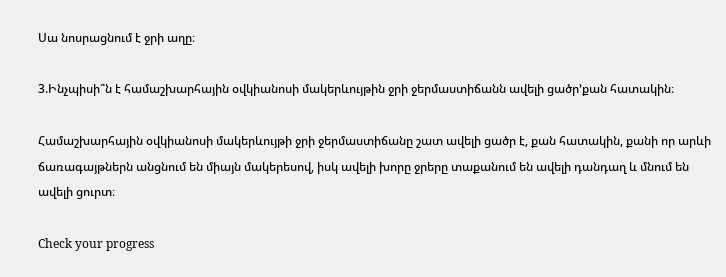Սա նոսրացնում է ջրի աղը։

3.Ինչպիսի՞ն է համաշխարհային օվկիանոսի մակերևույթին ջրի ջերմաստիճանն ավելի ցածր’քան հատակին։

Համաշխարհային օվկիանոսի մակերևույթի ջրի ջերմաստիճանը շատ ավելի ցածր է, քան հատակին, քանի որ արևի ճառագայթներն անցնում են միայն մակերեսով, իսկ ավելի խորը ջրերը տաքանում են ավելի դանդաղ և մնում են ավելի ցուրտ։

Check your progress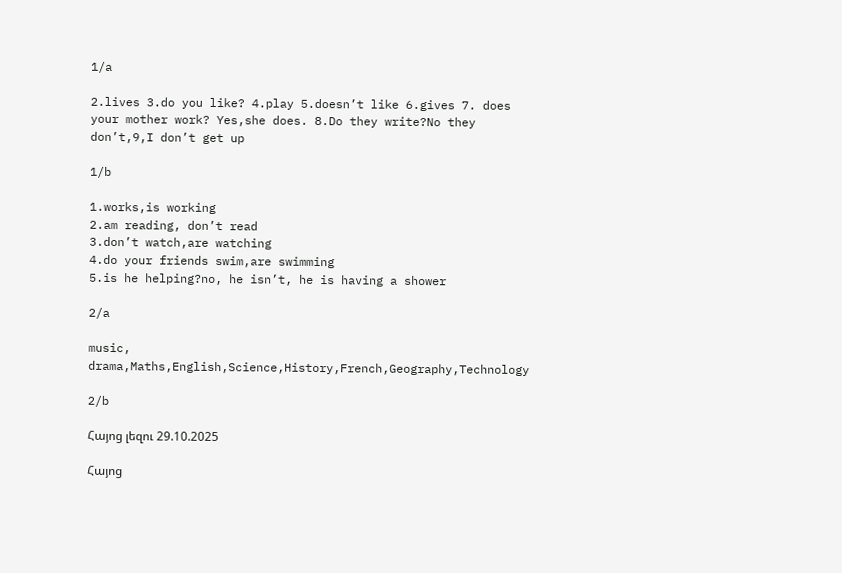1/a

2.lives 3.do you like? 4.play 5.doesn’t like 6.gives 7. does your mother work? Yes,she does. 8.Do they write?No they don’t,9,I don’t get up

1/b

1.works,is working
2.am reading, don’t read
3.don’t watch,are watching
4.do your friends swim,are swimming
5.is he helping?no, he isn’t, he is having a shower

2/a

music, drama,Maths,English,Science,History,French,Geography,Technology

2/b

Հայոց լեզու 29.10.2025

Հայոց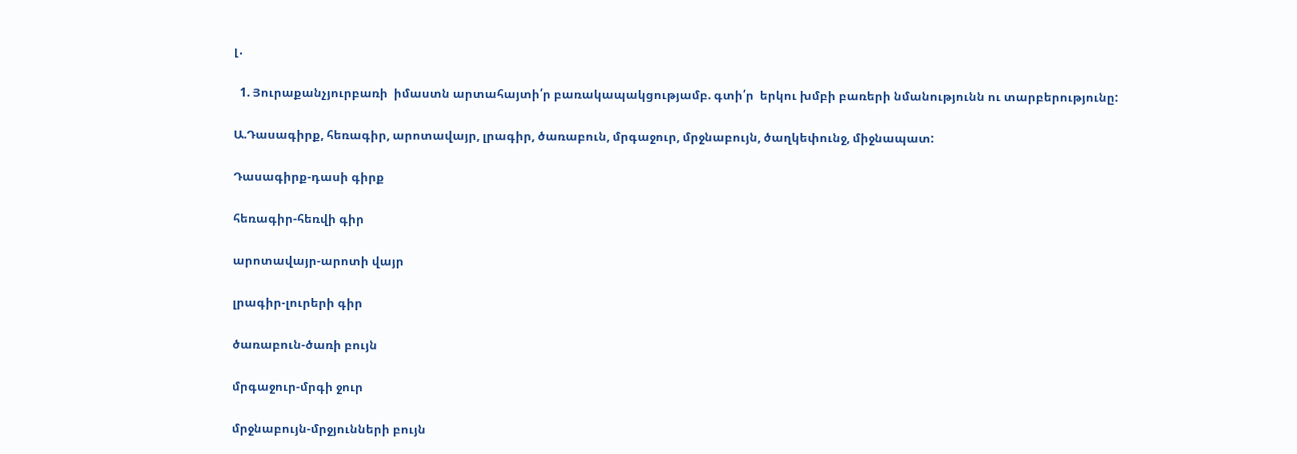լ․

  1. Յուրաքանչյուրբառի  իմաստն արտահայտի՛ր բառակապակցությամբ. գտի՛ր  երկու խմբի բառերի նմանությունն ու տարբերությունը:

Ա.Դասագիրք, հեռագիր, արոտավայր, լրագիր, ծառաբուն, մրգաջուր, մրջնաբույն, ծաղկեփունջ, միջնապատ:

Դասագիրք-դասի գիրք

հեռագիր-հեռվի գիր

արոտավայր-արոտի վայր

լրագիր-լուրերի գիր

ծառաբուն-ծառի բույն

մրգաջուր-մրգի ջուր

մրջնաբույն-մրջյունների բույն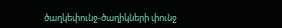ծաղկեփունջ-ծաղիկների փունջ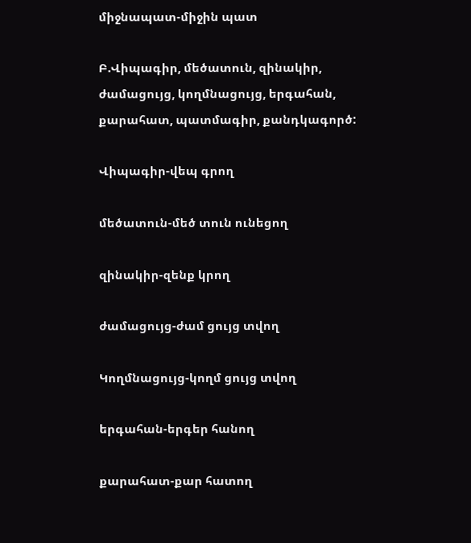միջնապատ-միջին պատ

Բ.Վիպագիր, մեծատուն, զինակիր, ժամացույց, կողմնացույց, երգահան, քարահատ, պատմագիր, քանդկագործ:

Վիպագիր-վեպ գրող

մեծատուն-մեծ տուն ունեցող

զինակիր-զենք կրող

ժամացույց-ժամ ցույց տվող

Կողմնացույց-կողմ ցույց տվող

երգահան-երգեր հանող

քարահատ-քար հատող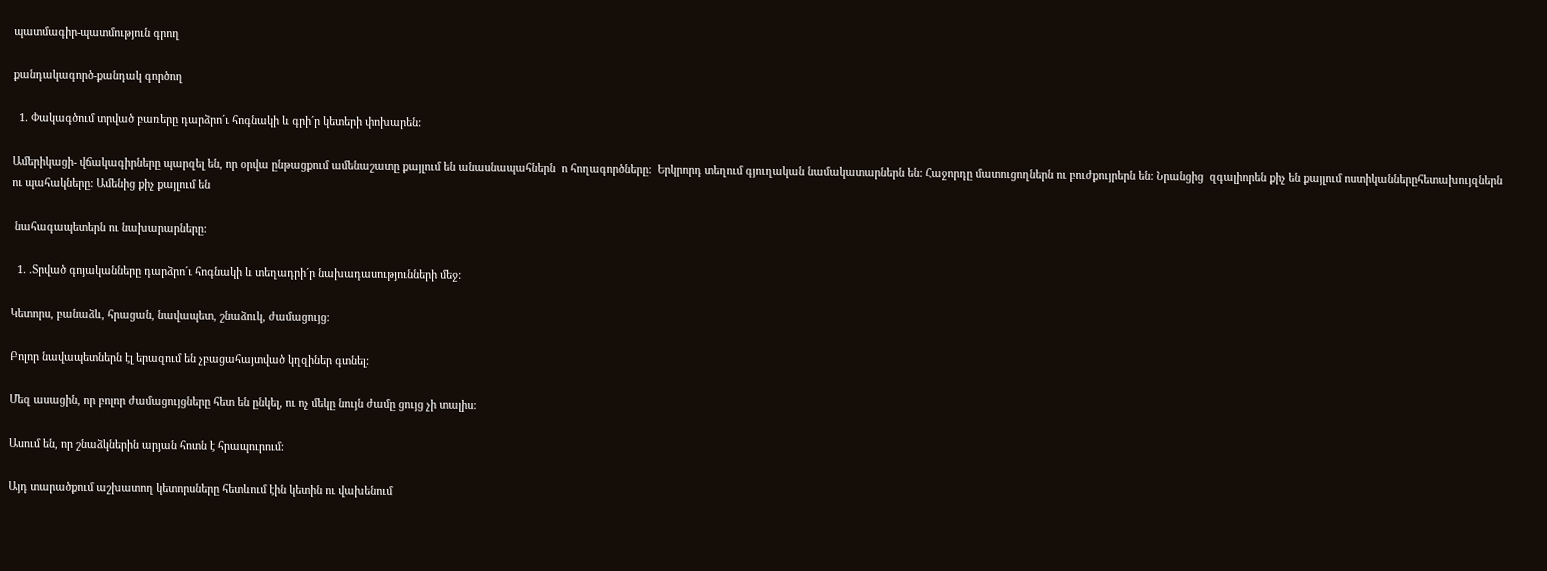պատմագիր-պատմություն գրող

քանդակագործ-քանդակ գործող

  1. Փակագծում տրված բառերը դարձրո´ւ հոգնակի և գրի´ր կետերի փոխարեն:

Ամերիկացի- վճակագիրները պարզել են, որ օրվա ընթացքում ամենաշատը քայլում են անասնապահներն  ո հողագործները:  Երկրորդ տեղում գյուղական նամակատարներն են: Հաջորդը մատուցողներն ու բուժքույրերն են: Նրանցից  զգալիորեն քիչ են քայլում ոստիկաններըհետախույզներն ու պահակները: Ամենից քիչ քայլում են

 նահագապետերն ու նախարարները:

  1. .Տրված գոյականները դարձրո´ւ հոգնակի և տեղադրի´ր նախադասությունների մեջ:

Կետորս, բանաձև, հրացան, նավապետ, շնաձուկ, ժամացույց:

Բոլոր նավապետներն էլ երազում են չբացահայտված կղզիներ գտնել:

Մեզ ասացին, որ բոլոր ժամացույցները հետ են ընկել, ու ոչ մեկը նույն ժամը ցույց չի տալիս:

Ասում են, որ շնաձկներին արյան հոտն է հրապուրում:

Այդ տարածքում աշխատող կետորսները հետևում էին կետին ու վախենում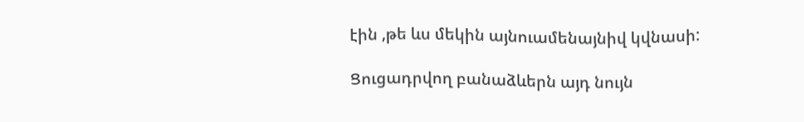էին ,թե ևս մեկին այնուամենայնիվ կվնասի:

Ցուցադրվող բանաձևերն այդ նույն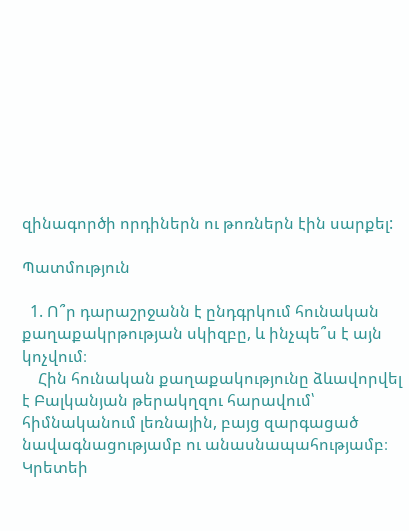զինագործի որդիներն ու թոռներն էին սարքել:

Պատմություն

  1. Ո՞ր դարաշրջանն է ընդգրկում հունական քաղաքակրթության սկիզբը, և ինչպե՞ս է այն կոչվում։
    Հին հունական քաղաքակությունը ձևավորվել է Բալկանյան թերակղզու հարավում՝ հիմնականում լեռնային, բայց զարգացած նավագնացությամբ ու անասնապահությամբ։ Կրետեի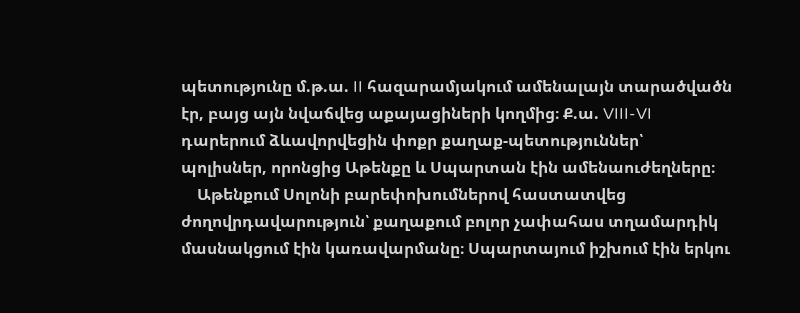պետությունը մ.թ.ա. II հազարամյակում ամենալայն տարածվածն էր, բայց այն նվաճվեց աքայացիների կողմից։ Ք.ա. VIII-VI դարերում ձևավորվեցին փոքր քաղաք-պետություններ՝ պոլիսներ, որոնցից Աթենքը և Սպարտան էին ամենաուժեղները։
    Աթենքում Սոլոնի բարեփոխումներով հաստատվեց ժողովրդավարություն՝ քաղաքում բոլոր չափահաս տղամարդիկ մասնակցում էին կառավարմանը։ Սպարտայում իշխում էին երկու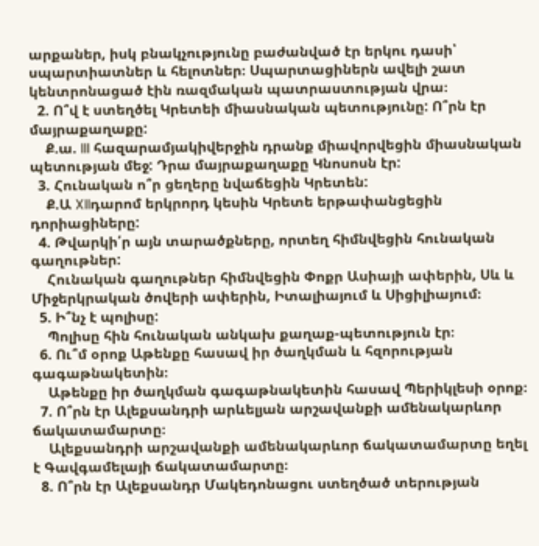արքաներ, իսկ բնակչությունը բաժանված էր երկու դասի՝ սպարտիատներ և հելոտներ։ Սպարտացիներն ավելի շատ կենտրոնացած էին ռազմական պատրաստության վրա։
  2. Ո՞վ է ստեղծել Կրետեի միասնական պետությունը: Ո՞րն էր մայրաքաղաքը:
    Ք.ա. III հազարամյակիվերջին դրանք միավորվեցին միասնական պետության մեջ: Դրա մայրաքաղաքը Կնոսոսն էր:
  3. Հունական ո՞ր ցեղերը նվաճեցին Կրետեն:
    Ք.Ա XIIդարոմ երկրորդ կեսին Կրետե երթափանցեցին դորիացիները:
  4. Թվարկի՛ր այն տարածքները, որտեղ հիմնվեցին հունական գաղութներ:
    Հունական գաղութներ հիմնվեցին Փոքր Ասիայի ափերին, Սև և Միջերկրական ծովերի ափերին, Իտալիայում և Սիցիլիայում։
  5. Ի՞նչ է պոլիսը:
    Պոլիսը հին հունական անկախ քաղաք-պետություն էր։
  6. Ու՞մ օրոք Աթենքը հասավ իր ծաղկման և հզորության գագաթնակետին։
    Աթենքը իր ծաղկման գագաթնակետին հասավ Պերիկլեսի օրոք։
  7. Ո՞րն էր Ալեքսանդրի արևելյան արշավանքի ամենակարևոր ճակատամարտը։
    Ալեքսանդրի արշավանքի ամենակարևոր ճակատամարտը եղել է Գավգամելայի ճակատամարտը։
  8. Ո՞րն էր Ալեքսանդր Մակեդոնացու ստեղծած տերության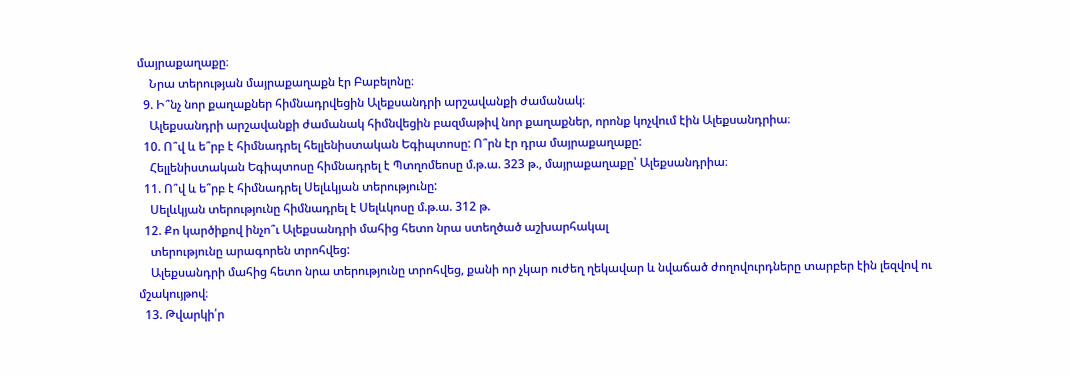մայրաքաղաքը։
    Նրա տերության մայրաքաղաքն էր Բաբելոնը։
  9. Ի՞նչ նոր քաղաքներ հիմնադրվեցին Ալեքսանդրի արշավանքի ժամանակ։
    Ալեքսանդրի արշավանքի ժամանակ հիմնվեցին բազմաթիվ նոր քաղաքներ, որոնք կոչվում էին Ալեքսանդրիա։
  10. Ո՞վ և ե՞րբ է հիմնադրել հելլենիստական Եգիպտոսը: Ո՞րն էր դրա մայրաքաղաքը:
    Հելլենիստական Եգիպտոսը հիմնադրել է Պտղոմեոսը մ.թ.ա. 323 թ., մայրաքաղաքը՝ Ալեքսանդրիա։
  11. Ո՞վ և ե՞րբ է հիմնադրել Սելևկյան տերությունը:
    Սելևկյան տերությունը հիմնադրել է Սելևկոսը մ.թ.ա. 312 թ.
  12. Քո կարծիքով ինչո՞ւ Ալեքսանդրի մահից հետո նրա ստեղծած աշխարհակալ
    տերությունը արագորեն տրոհվեց:
    Ալեքսանդրի մահից հետո նրա տերությունը տրոհվեց, քանի որ չկար ուժեղ ղեկավար և նվաճած ժողովուրդները տարբեր էին լեզվով ու մշակույթով։
  13. Թվարկի՛ր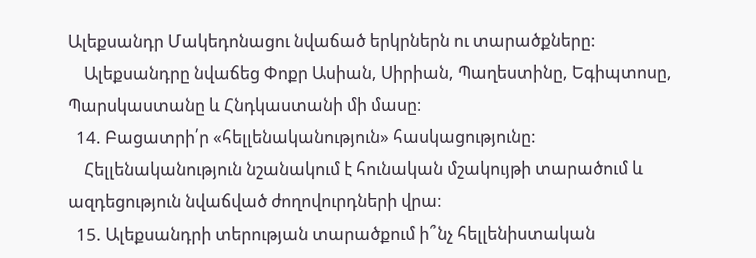Ալեքսանդր Մակեդոնացու նվաճած երկրներն ու տարածքները:
    Ալեքսանդրը նվաճեց Փոքր Ասիան, Սիրիան, Պաղեստինը, Եգիպտոսը, Պարսկաստանը և Հնդկաստանի մի մասը։
  14. Բացատրի՛ր «հելլենականություն» հասկացությունը:
    Հելլենականություն նշանակում է հունական մշակույթի տարածում և ազդեցություն նվաճված ժողովուրդների վրա։
  15. Ալեքսանդրի տերության տարածքում ի՞նչ հելլենիստական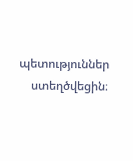պետություններ
    ստեղծվեցին։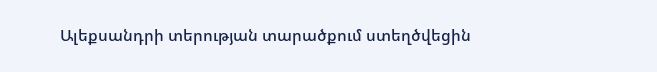Ալեքսանդրի տերության տարածքում ստեղծվեցին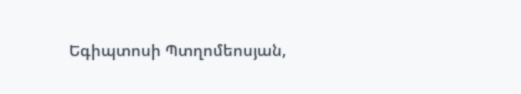Եգիպտոսի Պտղոմեոսյան,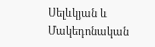Սելևկյան և Մակեդոնական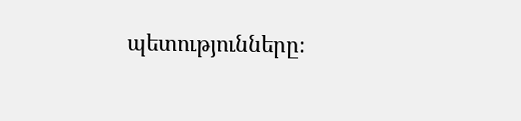պետությունները։